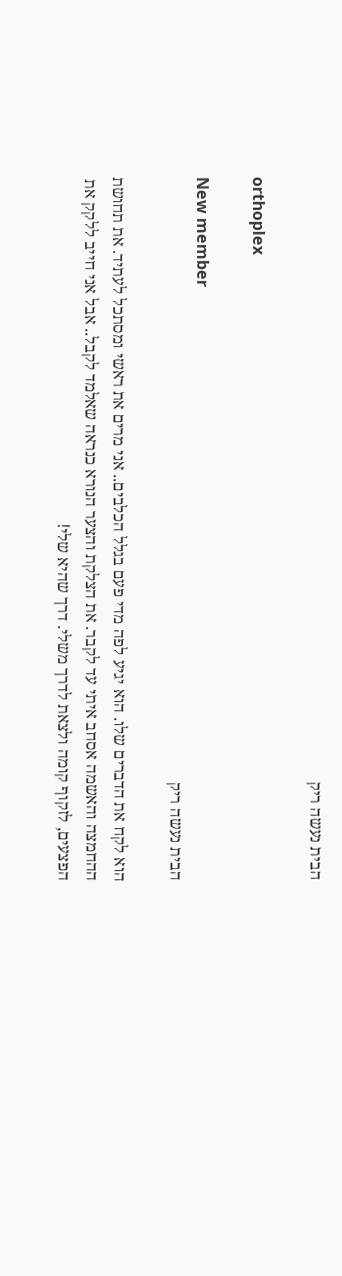הבית נעשה ריק

orthoplex

New member
הבית נעשה ריק

הוא לקח את הדברים שלו. הוא יגיע לפה מדי פעם בגלל הכלבים.. אני מרים את ראשי ומסתכל לעתיד. את תחושת ההחמצה והאשמה אסחב איתי עד לקבר. את הצלקת והצער הנורא כנראה שאלמד לקבל.. אבל אני חייב ללקק את הפצעים, לזקוף קומה ולצאת לדרך משלי. דרך שהיא שלי!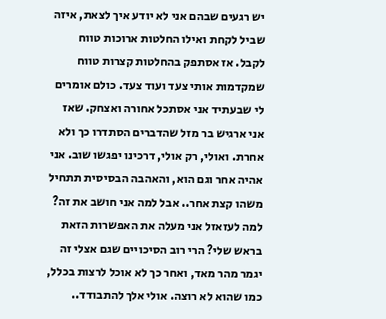יש רגעים שבהם אני לא יודע איך לצאת, איזה שביל לקחת ואילו החלטות ארוכות טווח לקבל. אז אסתפק בהחלטות קצרות טווח שמקדמות אותי צעד ועוד צעד. כולם אומרים לי שבעתיד אני אסתכל אחורה ואצחק. שאז אני ארגיש בר מזל שהדברים הסתדרו כך ולא אחרת. ואולי, רק אולי, דרכינו יפגשו שוב. אני אהיה אחר וגם הוא, והאהבה הבסיסית תתחיל משהו קצת אחר.. אבל למה אני חושב את זה? למה לעזאזל אני מעלה את האפשרות הזאת בראש שלי? הרי רוב הסיכויים שגם אצלי זה יגמר מהר מאד, ואחר כך לא אוכל לרצות בכלל, כמו שהוא לא רוצה. אולי אלך להתבודד..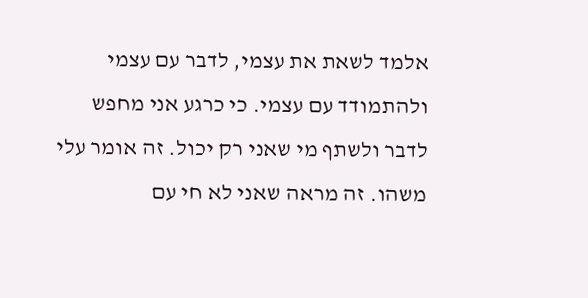אלמד לשאת את עצמי, לדבר עם עצמי ולהתמודד עם עצמי. כי כרגע אני מחפש לדבר ולשתף מי שאני רק יכול. זה אומר עלי משהו. זה מראה שאני לא חי עם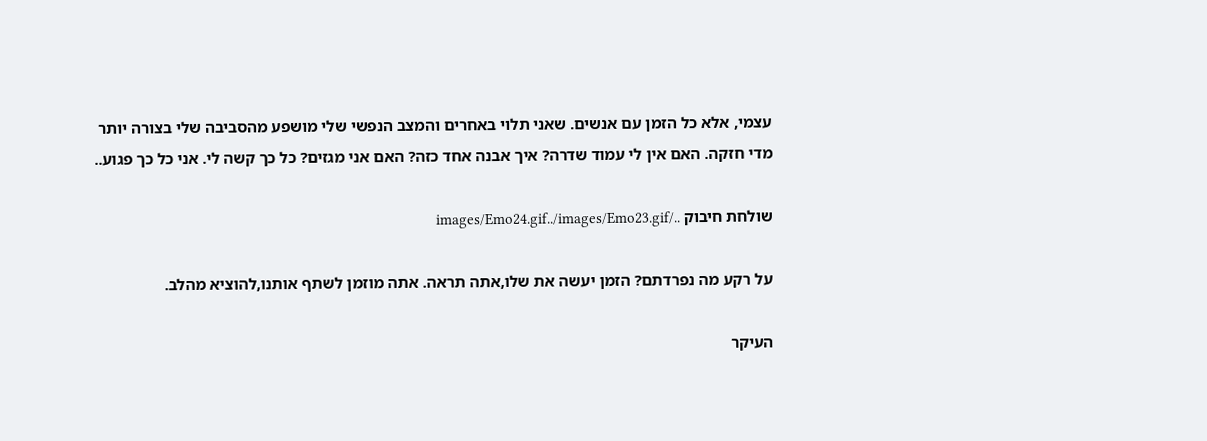עצמי, אלא כל הזמן עם אנשים. שאני תלוי באחרים והמצב הנפשי שלי מושפע מהסביבה שלי בצורה יותר מדי חזקה. האם אין לי עמוד שדרה? איך אבנה אחד כזה? האם אני מגזים? כל כך קשה לי. אני כל כך פגוע..

שולחת חיבוק ../images/Emo24.gif../images/Emo23.gif

על רקע מה נפרדתם? הזמן יעשה את שלו,אתה תראה. אתה מוזמן לשתף אותנו,להוציא מהלב.

העיקר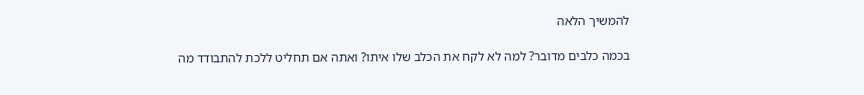להמשיך הלאה

בכמה כלבים מדובר? למה לא לקח את הכלב שלו איתו? ואתה אם תחליט ללכת להתבודד מה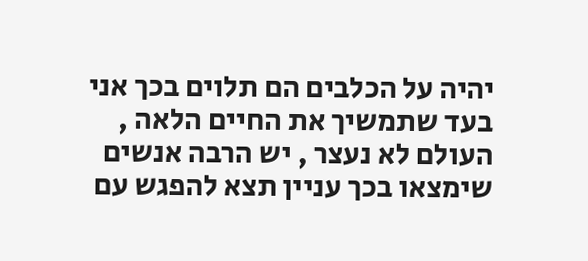יהיה על הכלבים הם תלוים בכך אני בעד שתמשיך את החיים הלאה , העולם לא נעצר , יש הרבה אנשים שימצאו בכך עניין תצא להפגש עם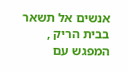אנשים אל תשאר בבית הריק , המפגש עם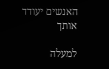האנשים יעודד אותך

למעלה